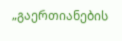„გაერთიანების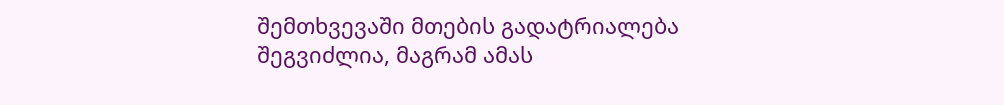შემთხვევაში მთების გადატრიალება შეგვიძლია, მაგრამ ამას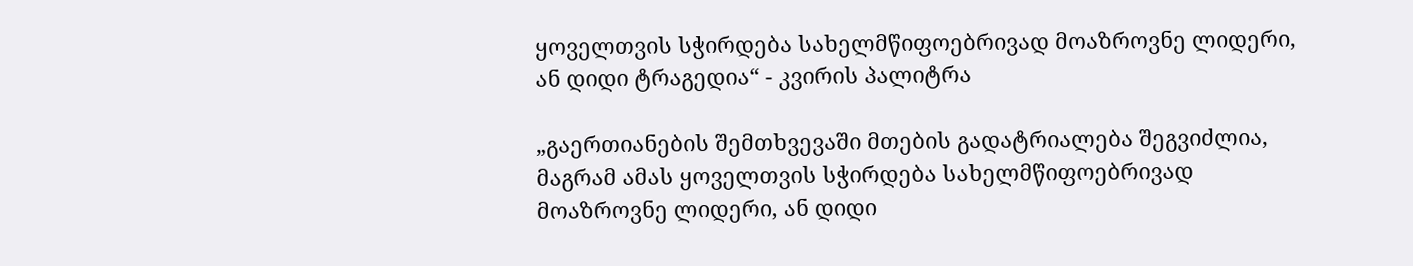ყოველთვის სჭირდება სახელმწიფოებრივად მოაზროვნე ლიდერი, ან დიდი ტრაგედია“ - კვირის პალიტრა

„გაერთიანების შემთხვევაში მთების გადატრიალება შეგვიძლია, მაგრამ ამას ყოველთვის სჭირდება სახელმწიფოებრივად მოაზროვნე ლიდერი, ან დიდი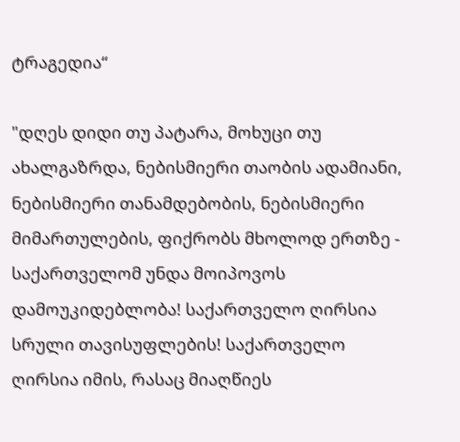ტრაგედია“

"დღეს დიდი თუ პატარა, მოხუცი თუ ახალგაზრდა, ნებისმიერი თაობის ადამიანი, ნებისმიერი თანამდებობის, ნებისმიერი მიმართულების, ფიქრობს მხოლოდ ერთზე - საქართველომ უნდა მოიპოვოს დამოუკიდებლობა! საქართველო ღირსია სრული თავისუფლების! საქართველო ღირსია იმის, რასაც მიაღწიეს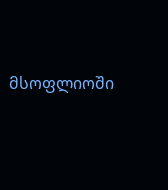მსოფლიოში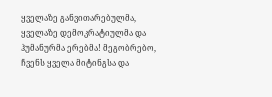ყველაზე განვითარებულმა, ყველაზე დემოკრატიულმა და ჰუმანურმა ერებმა! მეგობრებო, ჩვენს ყველა მიტინგსა და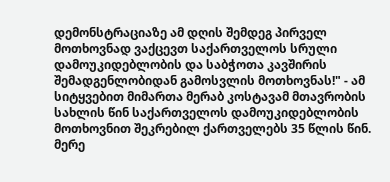დემონსტრაციაზე ამ დღის შემდეგ პირველ მოთხოვნად ვაქცევთ საქართველოს სრული დამოუკიდებლობის და საბჭოთა კავშირის შემადგენლობიდან გამოსვლის მოთხოვნას!" - ამ სიტყვებით მიმართა მერაბ კოსტავამ მთავრობის სახლის წინ საქართველოს დამოუკიდებლობის მოთხოვნით შეკრებილ ქართველებს 35 წლის წინ. მერე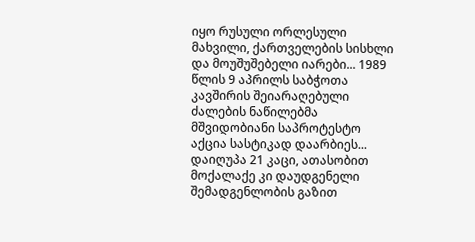იყო რუსული ორლესული მახვილი, ქართველების სისხლი და მოუშუშებელი იარები... 1989 წლის 9 აპრილს საბჭოთა კავშირის შეიარაღებული ძალების ნაწილებმა მშვიდობიანი საპროტესტო აქცია სასტიკად დაარბიეს... დაიღუპა 21 კაცი, ათასობით მოქალაქე კი დაუდგენელი შემადგენლობის გაზით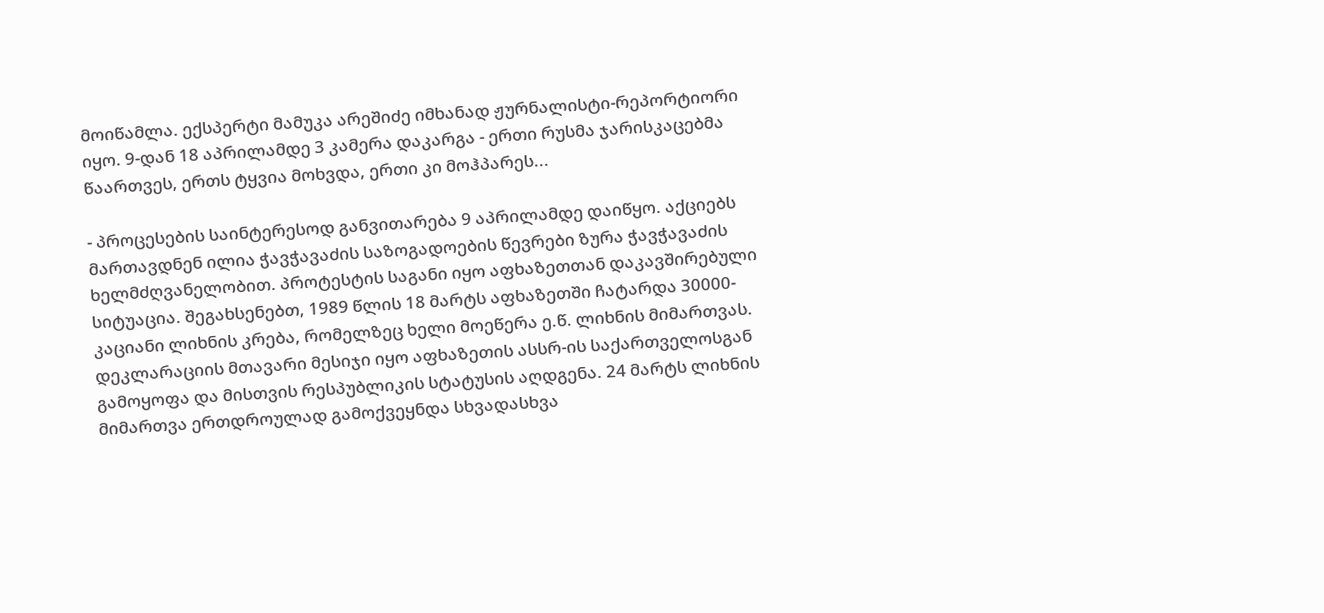მოიწამლა. ექსპერტი მამუკა არეშიძე იმხანად ჟურნალისტი-რეპორტიორი იყო. 9-დან 18 აპრილამდე 3 კამერა დაკარგა - ერთი რუსმა ჯარისკაცებმა წაართვეს, ერთს ტყვია მოხვდა, ერთი კი მოჰპარეს...

- პროცესების საინტერესოდ განვითარება 9 აპრილამდე დაიწყო. აქციებს მართავდნენ ილია ჭავჭავაძის საზოგადოების წევრები ზურა ჭავჭავაძის ხელმძღვანელობით. პროტესტის საგანი იყო აფხაზეთთან დაკავშირებული სიტუაცია. შეგახსენებთ, 1989 წლის 18 მარტს აფხაზეთში ჩატარდა 30000-კაციანი ლიხნის კრება, რომელზეც ხელი მოეწერა ე.წ. ლიხნის მიმართვას. დეკლარაციის მთავარი მესიჯი იყო აფხაზეთის ასსრ-ის საქართველოსგან გამოყოფა და მისთვის რესპუბლიკის სტატუსის აღდგენა. 24 მარტს ლიხნის მიმართვა ერთდროულად გამოქვეყნდა სხვადასხვა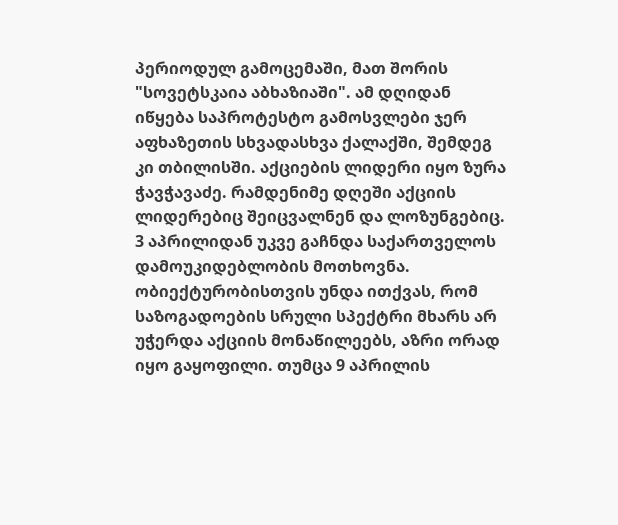პერიოდულ გამოცემაში, მათ შორის "სოვეტსკაია აბხაზიაში". ამ დღიდან იწყება საპროტესტო გამოსვლები ჯერ აფხაზეთის სხვადასხვა ქალაქში, შემდეგ კი თბილისში. აქციების ლიდერი იყო ზურა ჭავჭავაძე. რამდენიმე დღეში აქციის ლიდერებიც შეიცვალნენ და ლოზუნგებიც. 3 აპრილიდან უკვე გაჩნდა საქართველოს დამოუკიდებლობის მოთხოვნა. ობიექტურობისთვის უნდა ითქვას, რომ საზოგადოების სრული სპექტრი მხარს არ უჭერდა აქციის მონაწილეებს, აზრი ორად იყო გაყოფილი. თუმცა 9 აპრილის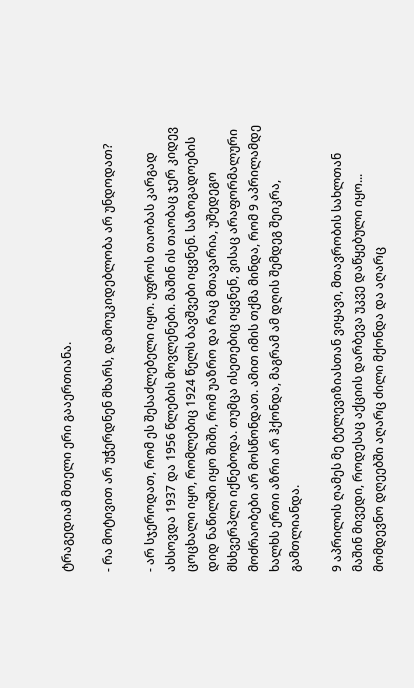ტრაგედიამ მთელი ერი გააერთიანა.

- რა მოტივით არ უჭერდნენ მხარს, დამოუკიდებლობა არ უნდოდათ?

- არ სჯეროდათ, რომ ეს შესაძლებელი იყო. უფროს თაობას კარგად ახსოვდა 1937 და 1956 წლების მოვლენები. მაშინ ის თაობაც ჯერ კიდევ ცოცხალი იყო, რომლებიც 1924 წელს ბავშვები იყვნენ. საზოგადოების დიდ ნაწილში იყო შიში, რომ უაზრო და რაც მთავარია, უშედეგო მსხვერპლი იქნებოდა. თუმცა ისეთებიც იყვნენ, ვისაც არაფორმალური მოძრაობები არ მოსწონდათ. ამით იმის თქმა მინდა, რომ 9 აპრილამდე ხალხს ერთი აზრი არ ჰქონდა, მაგრამ ამ დღის შემდეგ შეიკრა, გამთლიანდა.

9 აპრილის ღამეს მე ტელევიზიასთან ვიყავი, მთავრობის სახლთან მაშინ მივედი, როდესაც აქციის დარბევა უკვე დაწყებული იყო... მომდევნო დღეებში აღარც ძილი მქონდა და აღარც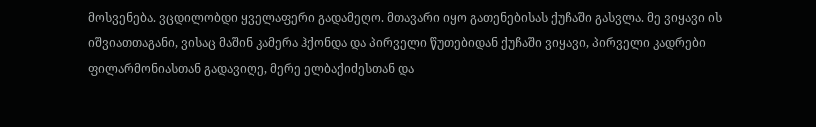მოსვენება. ვცდილობდი ყველაფერი გადამეღო. მთავარი იყო გათენებისას ქუჩაში გასვლა. მე ვიყავი ის იშვიათთაგანი, ვისაც მაშინ კამერა ჰქონდა და პირველი წუთებიდან ქუჩაში ვიყავი, პირველი კადრები ფილარმონიასთან გადავიღე, მერე ელბაქიძესთან და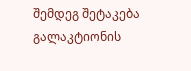შემდეგ შეტაკება გალაკტიონის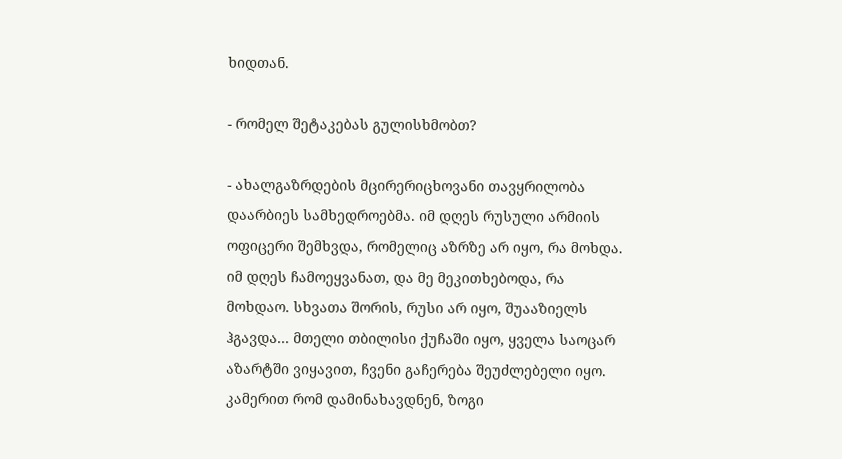ხიდთან.

- რომელ შეტაკებას გულისხმობთ?

- ახალგაზრდების მცირერიცხოვანი თავყრილობა დაარბიეს სამხედროებმა. იმ დღეს რუსული არმიის ოფიცერი შემხვდა, რომელიც აზრზე არ იყო, რა მოხდა. იმ დღეს ჩამოეყვანათ, და მე მეკითხებოდა, რა მოხდაო. სხვათა შორის, რუსი არ იყო, შუააზიელს ჰგავდა... მთელი თბილისი ქუჩაში იყო, ყველა საოცარ აზარტში ვიყავით, ჩვენი გაჩერება შეუძლებელი იყო. კამერით რომ დამინახავდნენ, ზოგი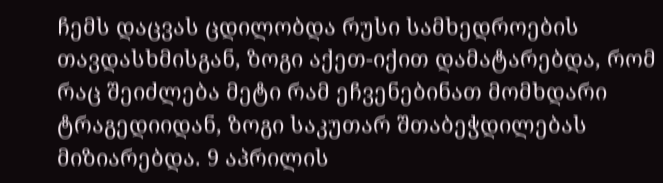ჩემს დაცვას ცდილობდა რუსი სამხედროების თავდასხმისგან, ზოგი აქეთ-იქით დამატარებდა, რომ რაც შეიძლება მეტი რამ ეჩვენებინათ მომხდარი ტრაგედიიდან, ზოგი საკუთარ შთაბეჭდილებას მიზიარებდა. 9 აპრილის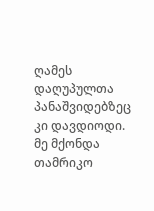ღამეს დაღუპულთა პანაშვიდებზეც კი დავდიოდი. მე მქონდა თამრიკო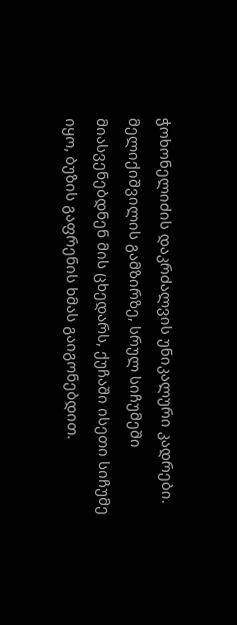ჭოხონელიძის დაკრძალვის უნიკალური კადრები. მელიქიშვილის გამზირზე, სრულ სიჩუმეში მიასვენებდნენ მის ცხედარს, ქუჩაში ისეთი სიჩუმე იყო, ბუზის გაფრენის ხმას გაიგონებდით.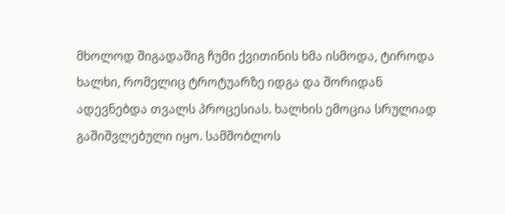მხოლოდ შიგადაშიგ ჩუმი ქვითინის ხმა ისმოდა, ტიროდა ხალხი, რომელიც ტროტუარზე იდგა და შორიდან ადევნებდა თვალს პროცესიას. ხალხის ემოცია სრულიად გაშიშვლებული იყო. სამშობლოს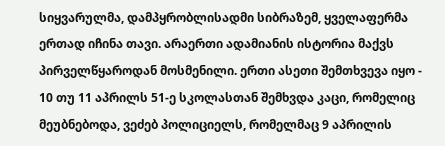სიყვარულმა, დამპყრობლისადმი სიბრაზემ, ყველაფერმა ერთად იჩინა თავი. არაერთი ადამიანის ისტორია მაქვს პირველწყაროდან მოსმენილი. ერთი ასეთი შემთხვევა იყო - 10 თუ 11 აპრილს 51-ე სკოლასთან შემხვდა კაცი, რომელიც მეუბნებოდა, ვეძებ პოლიციელს, რომელმაც 9 აპრილის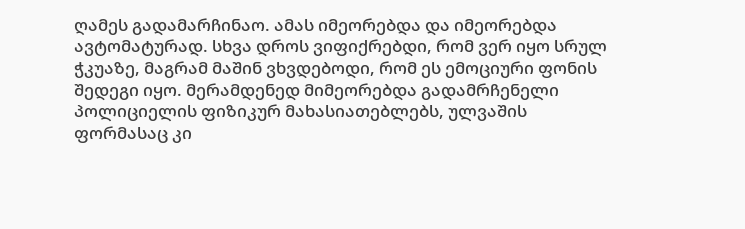ღამეს გადამარჩინაო. ამას იმეორებდა და იმეორებდა ავტომატურად. სხვა დროს ვიფიქრებდი, რომ ვერ იყო სრულ ჭკუაზე, მაგრამ მაშინ ვხვდებოდი, რომ ეს ემოციური ფონის შედეგი იყო. მერამდენედ მიმეორებდა გადამრჩენელი პოლიციელის ფიზიკურ მახასიათებლებს, ულვაშის ფორმასაც კი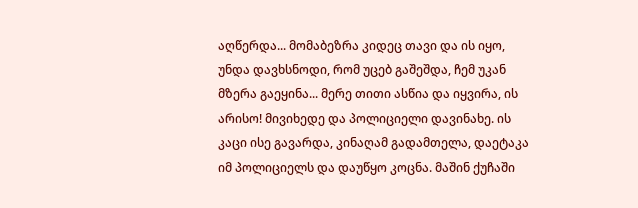აღწერდა... მომაბეზრა კიდეც თავი და ის იყო, უნდა დავხსნოდი, რომ უცებ გაშეშდა, ჩემ უკან მზერა გაეყინა... მერე თითი ასწია და იყვირა, ის არისო! მივიხედე და პოლიციელი დავინახე. ის კაცი ისე გავარდა, კინაღამ გადამთელა, დაეტაკა იმ პოლიციელს და დაუწყო კოცნა. მაშინ ქუჩაში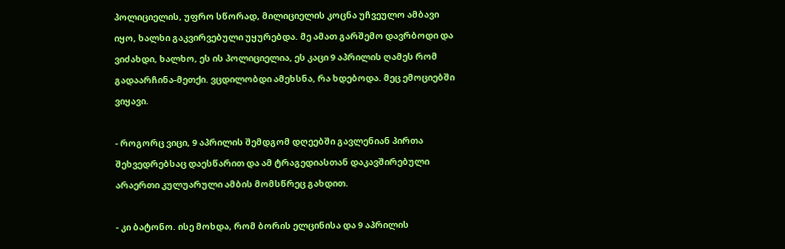პოლიციელის, უფრო სწორად, მილიციელის კოცნა უჩვეულო ამბავი იყო, ხალხი გაკვირვებული უყურებდა. მე ამათ გარშემო დავრბოდი და ვიძახდი, ხალხო, ეს ის პოლიციელია, ეს კაცი 9 აპრილის ღამეს რომ გადაარჩინა-მეთქი. ვცდილობდი ამეხსნა, რა ხდებოდა. მეც ემოციებში ვიყავი.

- როგორც ვიცი, 9 აპრილის შემდგომ დღეებში გავლენიან პირთა შეხვედრებსაც დაესწარით და ამ ტრაგედიასთან დაკავშირებული არაერთი კულუარული ამბის მომსწრეც გახდით.

- კი ბატონო. ისე მოხდა, რომ ბორის ელცინისა და 9 აპრილის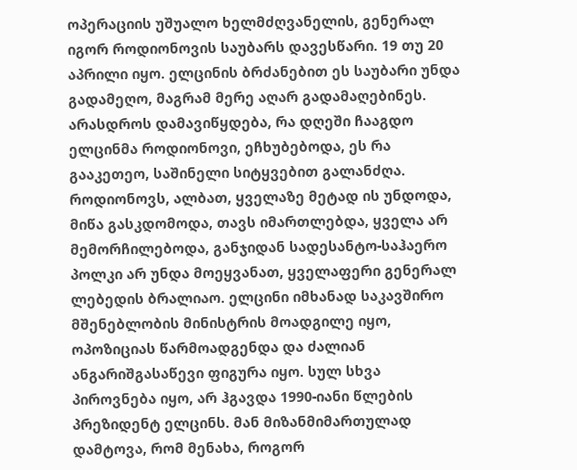ოპერაციის უშუალო ხელმძღვანელის, გენერალ იგორ როდიონოვის საუბარს დავესწარი. 19 თუ 20 აპრილი იყო. ელცინის ბრძანებით ეს საუბარი უნდა გადამეღო, მაგრამ მერე აღარ გადამაღებინეს. არასდროს დამავიწყდება, რა დღეში ჩააგდო ელცინმა როდიონოვი, ეჩხუბებოდა, ეს რა გააკეთეო, საშინელი სიტყვებით გალანძღა. როდიონოვს, ალბათ, ყველაზე მეტად ის უნდოდა, მიწა გასკდომოდა, თავს იმართლებდა, ყველა არ მემორჩილებოდა, განჯიდან სადესანტო-საჰაერო პოლკი არ უნდა მოეყვანათ, ყველაფერი გენერალ ლებედის ბრალიაო. ელცინი იმხანად საკავშირო მშენებლობის მინისტრის მოადგილე იყო, ოპოზიციას წარმოადგენდა და ძალიან ანგარიშგასაწევი ფიგურა იყო. სულ სხვა პიროვნება იყო, არ ჰგავდა 1990-იანი წლების პრეზიდენტ ელცინს. მან მიზანმიმართულად დამტოვა, რომ მენახა, როგორ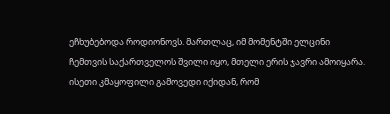ეჩხუბებოდა როდიონოვს. მართლაც, იმ მომენტში ელცინი ჩემთვის საქართველოს შვილი იყო, მთელი ერის ჯავრი ამოიყარა. ისეთი კმაყოფილი გამოვედი იქიდან, რომ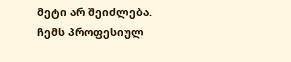მეტი არ შეიძლება. ჩემს პროფესიულ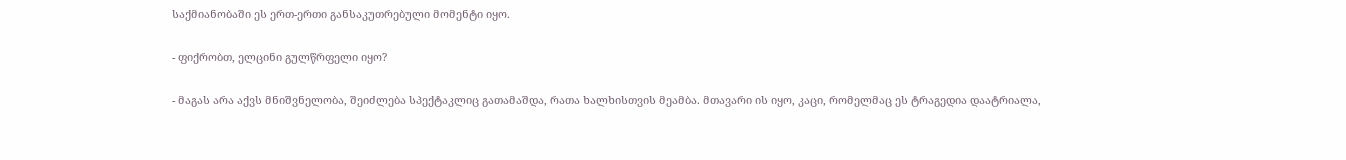საქმიანობაში ეს ერთ-ერთი განსაკუთრებული მომენტი იყო.

- ფიქრობთ, ელცინი გულწრფელი იყო?

- მაგას არა აქვს მნიშვნელობა, შეიძლება სპექტაკლიც გათამაშდა, რათა ხალხისთვის მეამბა. მთავარი ის იყო, კაცი, რომელმაც ეს ტრაგედია დაატრიალა,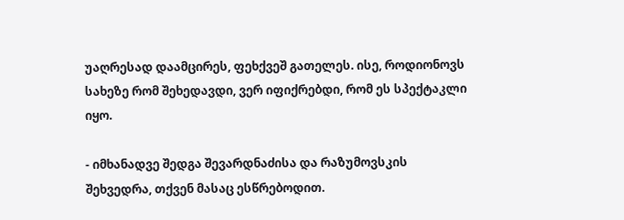უაღრესად დაამცირეს, ფეხქვეშ გათელეს. ისე, როდიონოვს სახეზე რომ შეხედავდი, ვერ იფიქრებდი, რომ ეს სპექტაკლი იყო.

- იმხანადვე შედგა შევარდნაძისა და რაზუმოვსკის შეხვედრა, თქვენ მასაც ესწრებოდით.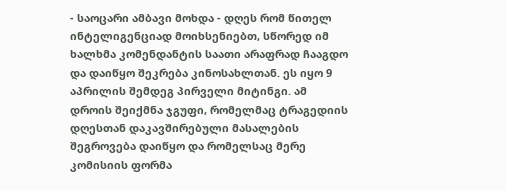- საოცარი ამბავი მოხდა - დღეს რომ წითელ ინტელიგენციად მოიხსენიებთ, სწორედ იმ ხალხმა კომენდანტის საათი არაფრად ჩააგდო და დაიწყო შეკრება კინოსახლთან. ეს იყო 9 აპრილის შემდეგ პირველი მიტინგი. ამ დროის შეიქმნა ჯგუფი, რომელმაც ტრაგედიის დღესთან დაკავშირებული მასალების შეგროვება დაიწყო და რომელსაც მერე კომისიის ფორმა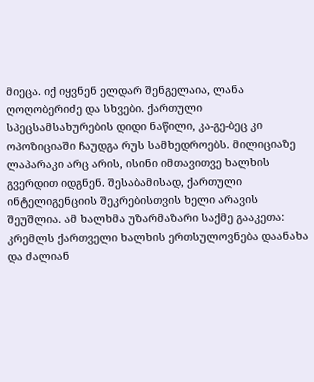მიეცა. იქ იყვნენ ელდარ შენგელაია, ლანა ღოღობერიძე და სხვები. ქართული სპეცსამსახურების დიდი ნაწილი, კა-გე-ბეც კი ოპოზიციაში ჩაუდგა რუს სამხედროებს. მილიციაზე ლაპარაკი არც არის, ისინი იმთავითვე ხალხის გვერდით იდგნენ. შესაბამისად, ქართული ინტელიგენციის შეკრებისთვის ხელი არავის შეუშლია. ამ ხალხმა უზარმაზარი საქმე გააკეთა: კრემლს ქართველი ხალხის ერთსულოვნება დაანახა და ძალიან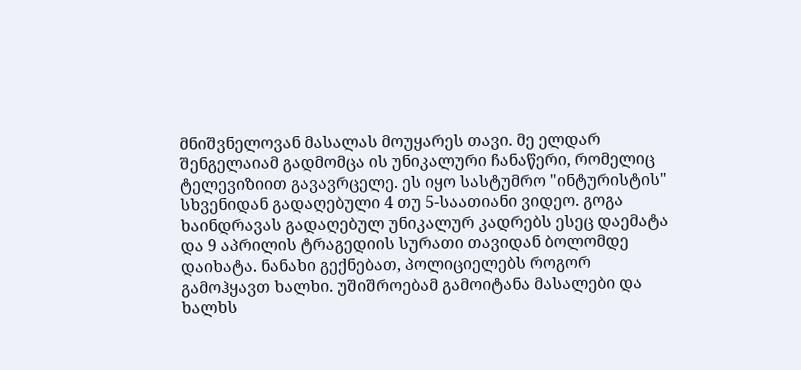მნიშვნელოვან მასალას მოუყარეს თავი. მე ელდარ შენგელაიამ გადმომცა ის უნიკალური ჩანაწერი, რომელიც ტელევიზიით გავავრცელე. ეს იყო სასტუმრო "ინტურისტის" სხვენიდან გადაღებული 4 თუ 5-საათიანი ვიდეო. გოგა ხაინდრავას გადაღებულ უნიკალურ კადრებს ესეც დაემატა და 9 აპრილის ტრაგედიის სურათი თავიდან ბოლომდე დაიხატა. ნანახი გექნებათ, პოლიციელებს როგორ გამოჰყავთ ხალხი. უშიშროებამ გამოიტანა მასალები და ხალხს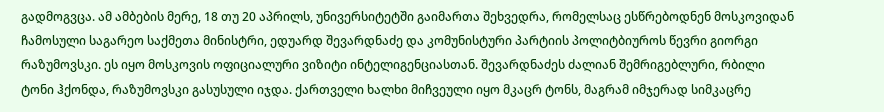გადმოგვცა. ამ ამბების მერე, 18 თუ 20 აპრილს, უნივერსიტეტში გაიმართა შეხვედრა, რომელსაც ესწრებოდნენ მოსკოვიდან ჩამოსული საგარეო საქმეთა მინისტრი, ედუარდ შევარდნაძე და კომუნისტური პარტიის პოლიტბიუროს წევრი გიორგი რაზუმოვსკი. ეს იყო მოსკოვის ოფიციალური ვიზიტი ინტელიგენციასთან. შევარდნაძეს ძალიან შემრიგებლური, რბილი ტონი ჰქონდა, რაზუმოვსკი გასუსული იჯდა. ქართველი ხალხი მიჩვეული იყო მკაცრ ტონს, მაგრამ იმჯერად სიმკაცრე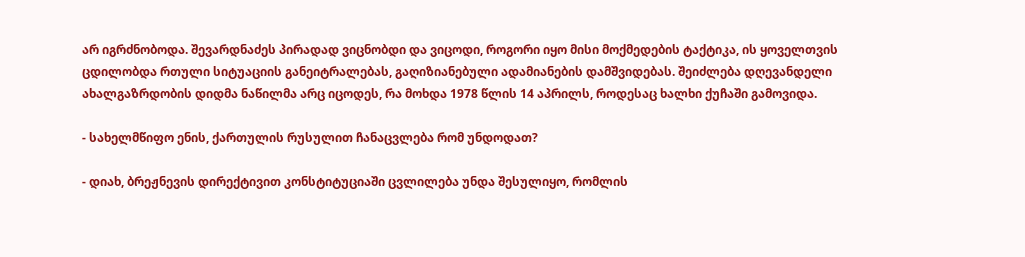არ იგრძნობოდა. შევარდნაძეს პირადად ვიცნობდი და ვიცოდი, როგორი იყო მისი მოქმედების ტაქტიკა, ის ყოველთვის ცდილობდა რთული სიტუაციის განეიტრალებას, გაღიზიანებული ადამიანების დამშვიდებას. შეიძლება დღევანდელი ახალგაზრდობის დიდმა ნაწილმა არც იცოდეს, რა მოხდა 1978 წლის 14 აპრილს, როდესაც ხალხი ქუჩაში გამოვიდა.

- სახელმწიფო ენის, ქართულის რუსულით ჩანაცვლება რომ უნდოდათ?

- დიახ, ბრეჟნევის დირექტივით კონსტიტუციაში ცვლილება უნდა შესულიყო, რომლის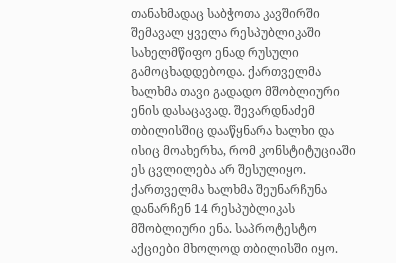თანახმადაც საბჭოთა კავშირში შემავალ ყველა რესპუბლიკაში სახელმწიფო ენად რუსული გამოცხადდებოდა. ქართველმა ხალხმა თავი გადადო მშობლიური ენის დასაცავად. შევარდნაძემ თბილისშიც დააწყნარა ხალხი და ისიც მოახერხა, რომ კონსტიტუციაში ეს ცვლილება არ შესულიყო. ქართველმა ხალხმა შეუნარჩუნა დანარჩენ 14 რესპუბლიკას მშობლიური ენა. საპროტესტო აქციები მხოლოდ თბილისში იყო.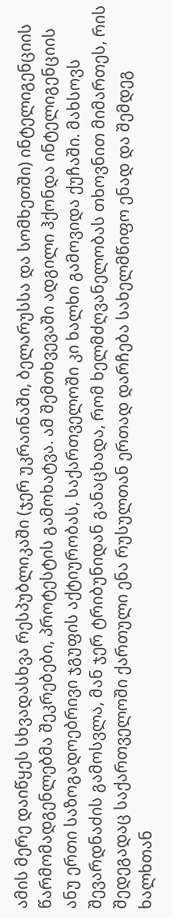ამის მერე დაიწყეს სხვადასხვა რესპუბლიკაში (ჯერ უკრაინაში, ბელარუსსა და სომხეთში) ინტელიგენციის წარმომადგენლებმა შეკრებები, პროტესტის გამოხატვა. ამ შემთხვევაში ადგილი ჰქონდა ინტელიგენციის ანუ ერთი საზოგადოებრივი ჯგუფის აქტიურობას, საქართველოში კი ხალხი გამოვიდა ქუჩაში. მახსოვს შევარდნაძის გამოსვლა, მან ჯერ ტრიბუნიდან განაცხადა, რომ ხელმძღვანელობას თხოვნით მიმართეს, რის შედეგადაც საქართველოში ქართული ენა რუსულთან ერთად დარჩება სახელმწიფო ენად და შემდეგ ხალხთან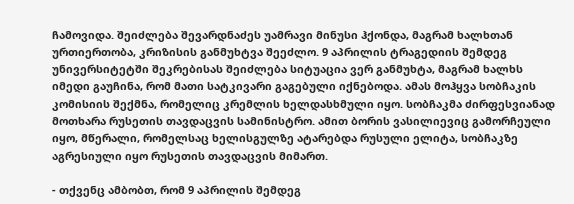ჩამოვიდა. შეიძლება შევარდნაძეს უამრავი მინუსი ჰქონდა, მაგრამ ხალხთან ურთიერთობა, კრიზისის განმუხტვა შეეძლო. 9 აპრილის ტრაგედიის შემდეგ უნივერსიტეტში შეკრებისას შეიძლება სიტუაცია ვერ განმუხტა, მაგრამ ხალხს იმედი გაუჩინა, რომ მათი სატკივარი გაგებული იქნებოდა. ამას მოჰყვა სობჩაკის კომისიის შექმნა, რომელიც კრემლის ხელდასხმული იყო. სობჩაკმა ძირფესვიანად მოთხარა რუსეთის თავდაცვის სამინისტრო. ამით ბორის ვასილიევიც გამორჩეული იყო, მწერალი, რომელსაც ხელისგულზე ატარებდა რუსული ელიტა, სობჩაკზე აგრესიული იყო რუსეთის თავდაცვის მიმართ.

- თქვენც ამბობთ, რომ 9 აპრილის შემდეგ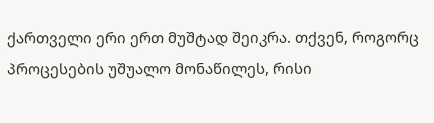ქართველი ერი ერთ მუშტად შეიკრა. თქვენ, როგორც პროცესების უშუალო მონაწილეს, რისი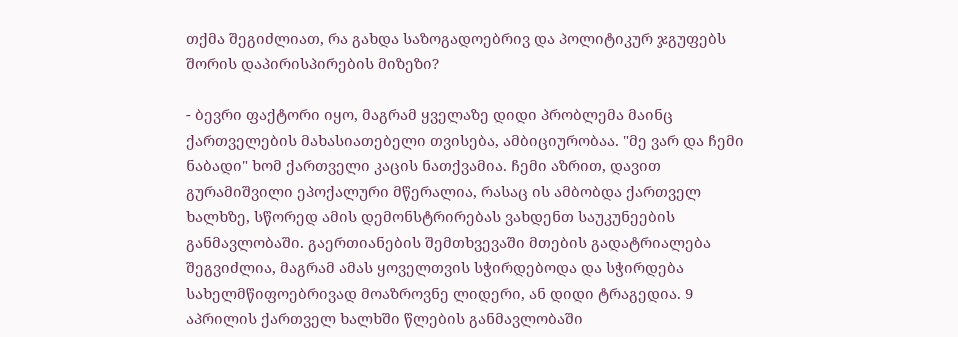თქმა შეგიძლიათ, რა გახდა საზოგადოებრივ და პოლიტიკურ ჯგუფებს შორის დაპირისპირების მიზეზი?

- ბევრი ფაქტორი იყო, მაგრამ ყველაზე დიდი პრობლემა მაინც ქართველების მახასიათებელი თვისება, ამბიციურობაა. "მე ვარ და ჩემი ნაბადი" ხომ ქართველი კაცის ნათქვამია. ჩემი აზრით, დავით გურამიშვილი ეპოქალური მწერალია, რასაც ის ამბობდა ქართველ ხალხზე, სწორედ ამის დემონსტრირებას ვახდენთ საუკუნეების განმავლობაში. გაერთიანების შემთხვევაში მთების გადატრიალება შეგვიძლია, მაგრამ ამას ყოველთვის სჭირდებოდა და სჭირდება სახელმწიფოებრივად მოაზროვნე ლიდერი, ან დიდი ტრაგედია. 9 აპრილის ქართველ ხალხში წლების განმავლობაში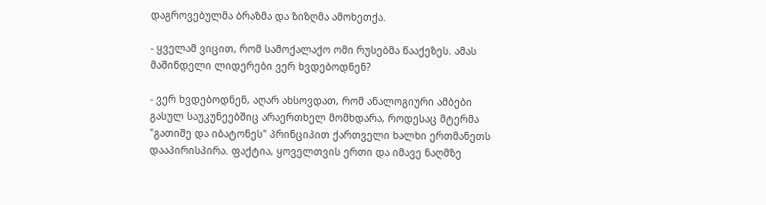დაგროვებულმა ბრაზმა და ზიზღმა ამოხეთქა.

- ყველამ ვიცით, რომ სამოქალაქო ომი რუსებმა წააქეზეს. ამას მაშინდელი ლიდერები ვერ ხვდებოდნენ?

- ვერ ხვდებოდნენ, აღარ ახსოვდათ, რომ ანალოგიური ამბები გასულ საუკუნეებშიც არაერთხელ მომხდარა, როდესაც მტერმა "გათიშე და იბატონეს" პრინციპით ქართველი ხალხი ერთმანეთს დააპირისპირა. ფაქტია, ყოველთვის ერთი და იმავე ნაღმზე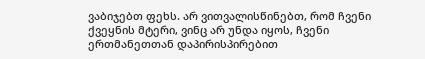ვაბიჯებთ ფეხს. არ ვითვალისწინებთ, რომ ჩვენი ქვეყნის მტერი, ვინც არ უნდა იყოს, ჩვენი ერთმანეთთან დაპირისპირებით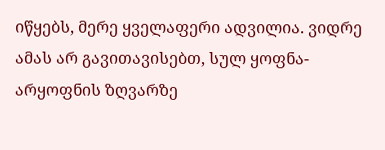იწყებს, მერე ყველაფერი ადვილია. ვიდრე ამას არ გავითავისებთ, სულ ყოფნა-არყოფნის ზღვარზე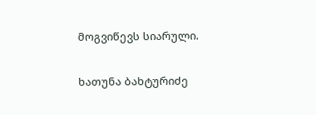მოგვიწევს სიარული.

ხათუნა ბახტურიძე